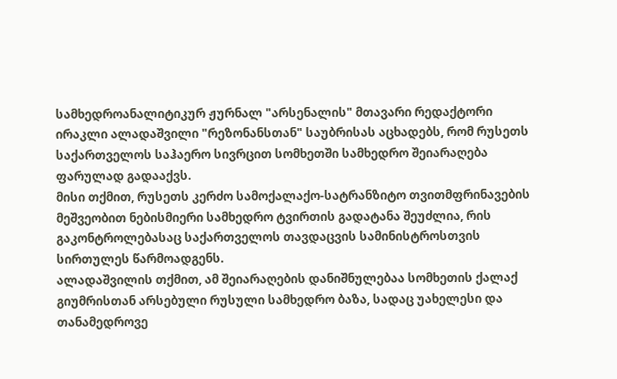სამხედროანალიტიკურ ჟურნალ "არსენალის" მთავარი რედაქტორი ირაკლი ალადაშვილი "რეზონანსთან" საუბრისას აცხადებს, რომ რუსეთს საქართველოს საჰაერო სივრცით სომხეთში სამხედრო შეიარაღება ფარულად გადააქვს.
მისი თქმით, რუსეთს კერძო სამოქალაქო-სატრანზიტო თვითმფრინავების მეშვეობით ნებისმიერი სამხედრო ტვირთის გადატანა შეუძლია, რის გაკონტროლებასაც საქართველოს თავდაცვის სამინისტროსთვის სირთულეს წარმოადგენს.
ალადაშვილის თქმით, ამ შეიარაღების დანიშნულებაა სომხეთის ქალაქ გიუმრისთან არსებული რუსული სამხედრო ბაზა, სადაც უახელესი და თანამედროვე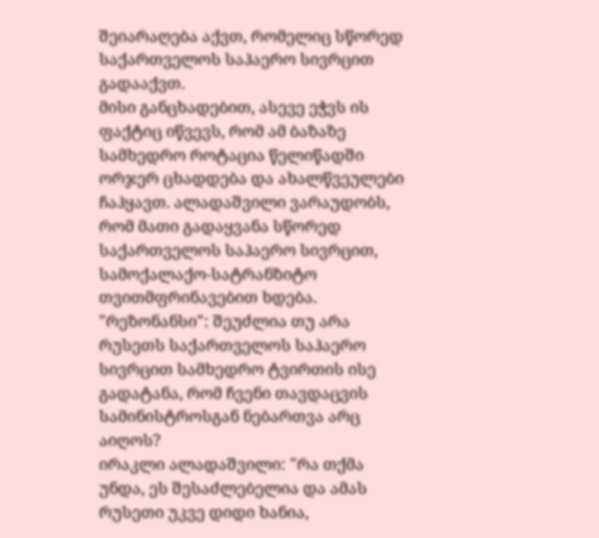შეიარაღება აქვთ, რომელიც სწორედ საქართველოს საჰაერო სივრცით გადააქვთ.
მისი განცხადებით, ასევე ეჭვს ის ფაქტიც იწვევს, რომ ამ ბაზაზე სამხედრო როტაცია წელიწადში ორჯერ ცხადდება და ახალწვეულები ჩაჰყავთ. ალადაშვილი ვარაუდობს, რომ მათი გადაყვანა სწორედ საქართველოს საჰაერო სივრცით, სამოქალაქო-სატრანზიტო თვითმფრინავებით ხდება.
"რეზონანსი": შეუძლია თუ არა რუსეთს საქართველოს საჰაერო სივრცით სამხედრო ტვირთის ისე გადატანა, რომ ჩვენი თავდაცვის სამინისტროსგან ნებართვა არც აიღოს?
ირაკლი ალადაშვილი: "რა თქმა უნდა, ეს შესაძლებელია და ამას რუსეთი უკვე დიდი ხანია,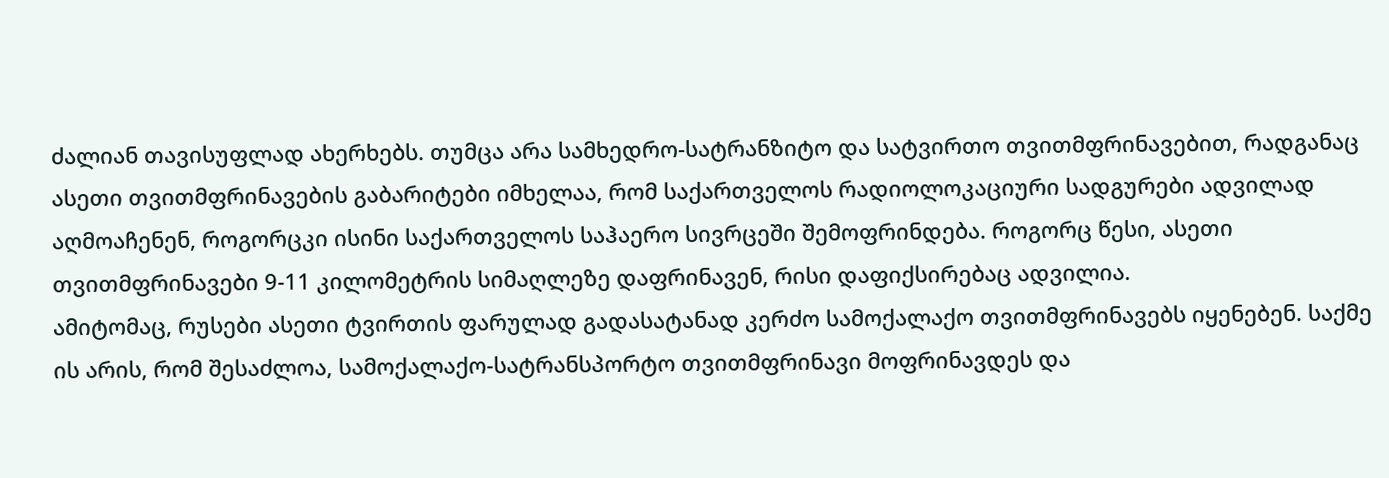ძალიან თავისუფლად ახერხებს. თუმცა არა სამხედრო-სატრანზიტო და სატვირთო თვითმფრინავებით, რადგანაც ასეთი თვითმფრინავების გაბარიტები იმხელაა, რომ საქართველოს რადიოლოკაციური სადგურები ადვილად აღმოაჩენენ, როგორცკი ისინი საქართველოს საჰაერო სივრცეში შემოფრინდება. როგორც წესი, ასეთი თვითმფრინავები 9-11 კილომეტრის სიმაღლეზე დაფრინავენ, რისი დაფიქსირებაც ადვილია.
ამიტომაც, რუსები ასეთი ტვირთის ფარულად გადასატანად კერძო სამოქალაქო თვითმფრინავებს იყენებენ. საქმე ის არის, რომ შესაძლოა, სამოქალაქო-სატრანსპორტო თვითმფრინავი მოფრინავდეს და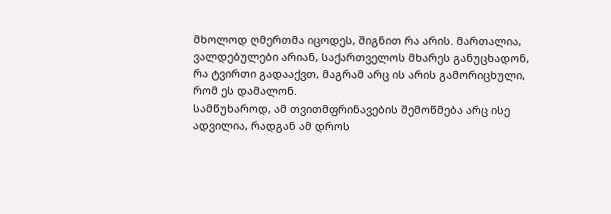მხოლოდ ღმერთმა იცოდეს, შიგნით რა არის. მართალია, ვალდებულები არიან, საქართველოს მხარეს განუცხადონ, რა ტვირთი გადააქვთ, მაგრამ არც ის არის გამორიცხული, რომ ეს დამალონ.
სამწუხაროდ, ამ თვითმფრინავების შემოწმება არც ისე ადვილია, რადგან ამ დროს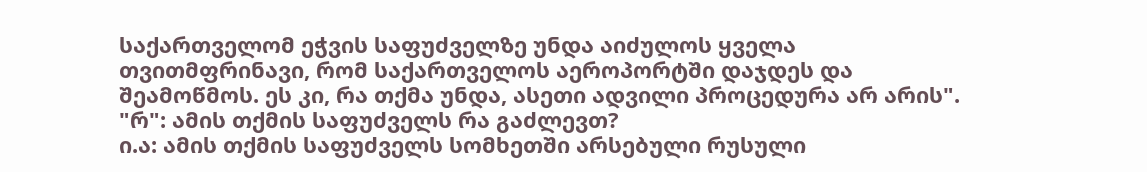საქართველომ ეჭვის საფუძველზე უნდა აიძულოს ყველა თვითმფრინავი, რომ საქართველოს აეროპორტში დაჯდეს და შეამოწმოს. ეს კი, რა თქმა უნდა, ასეთი ადვილი პროცედურა არ არის".
"რ": ამის თქმის საფუძველს რა გაძლევთ?
ი.ა: ამის თქმის საფუძველს სომხეთში არსებული რუსული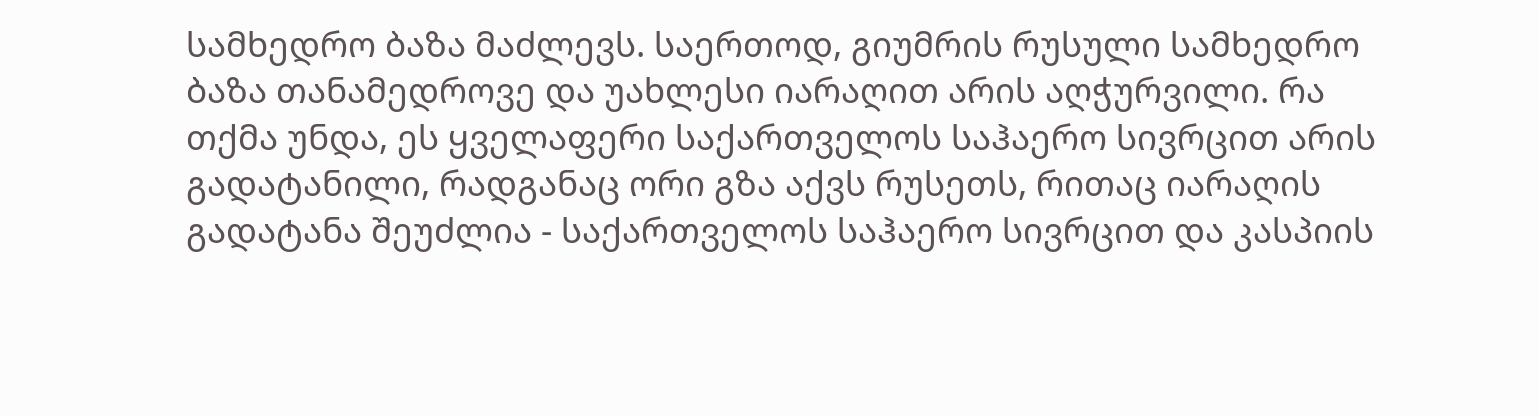სამხედრო ბაზა მაძლევს. საერთოდ, გიუმრის რუსული სამხედრო ბაზა თანამედროვე და უახლესი იარაღით არის აღჭურვილი. რა თქმა უნდა, ეს ყველაფერი საქართველოს საჰაერო სივრცით არის გადატანილი, რადგანაც ორი გზა აქვს რუსეთს, რითაც იარაღის გადატანა შეუძლია - საქართველოს საჰაერო სივრცით და კასპიის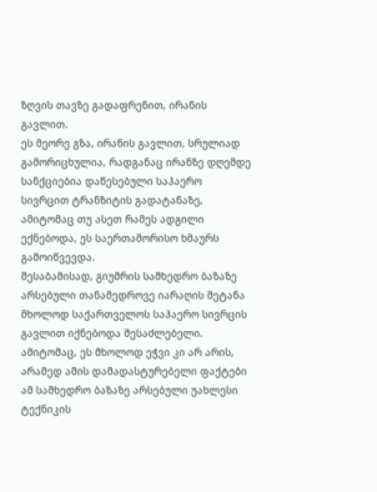ზღვის თავზე გადაფრენით, ირანის გავლით.
ეს მეორე გზა, ირანის გავლით, სრულიად გამორიცხულია, რადგანაც ირანზე დღემდე სანქციებია დაწესებული საჰაერო სივრცით ტრანზიტის გადატანაზე, ამიტომაც თუ ასეთ რამეს ადგილი ექნებოდა, ეს საერთაშორისო ხმაურს გამოიწვევდა.
შესაბამისად, გიუმრის სამხედრო ბაზაზე არსებული თანამედროვე იარაღის შეტანა მხოლოდ საქართველოს საჰაერო სივრცის გავლით იქნებოდა შესაძლებელი. ამიტომაც, ეს მხოლოდ ეჭვი კი არ არის, არამედ ამის დამადასტურებელი ფაქტები ამ სამხედრო ბაზაზე არსებული უახლესი ტექნიკის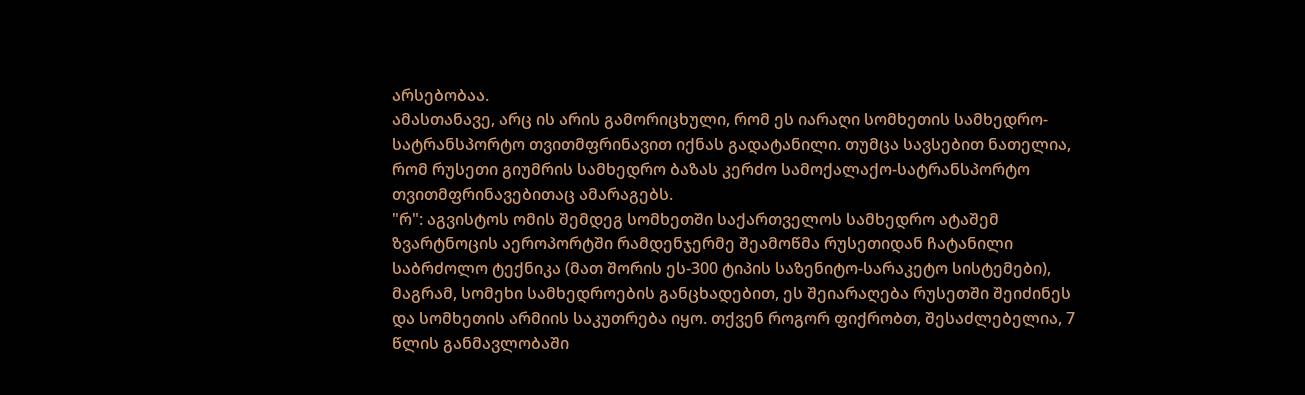არსებობაა.
ამასთანავე, არც ის არის გამორიცხული, რომ ეს იარაღი სომხეთის სამხედრო-სატრანსპორტო თვითმფრინავით იქნას გადატანილი. თუმცა სავსებით ნათელია, რომ რუსეთი გიუმრის სამხედრო ბაზას კერძო სამოქალაქო-სატრანსპორტო თვითმფრინავებითაც ამარაგებს.
"რ": აგვისტოს ომის შემდეგ სომხეთში საქართველოს სამხედრო ატაშემ ზვარტნოცის აეროპორტში რამდენჯერმე შეამოწმა რუსეთიდან ჩატანილი საბრძოლო ტექნიკა (მათ შორის ეს-300 ტიპის საზენიტო-სარაკეტო სისტემები), მაგრამ, სომეხი სამხედროების განცხადებით, ეს შეიარაღება რუსეთში შეიძინეს და სომხეთის არმიის საკუთრება იყო. თქვენ როგორ ფიქრობთ, შესაძლებელია, 7 წლის განმავლობაში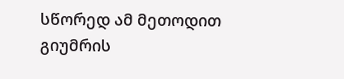სწორედ ამ მეთოდით გიუმრის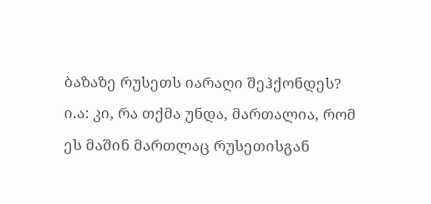ბაზაზე რუსეთს იარაღი შეჰქონდეს?
ი.ა: კი, რა თქმა უნდა, მართალია, რომ ეს მაშინ მართლაც რუსეთისგან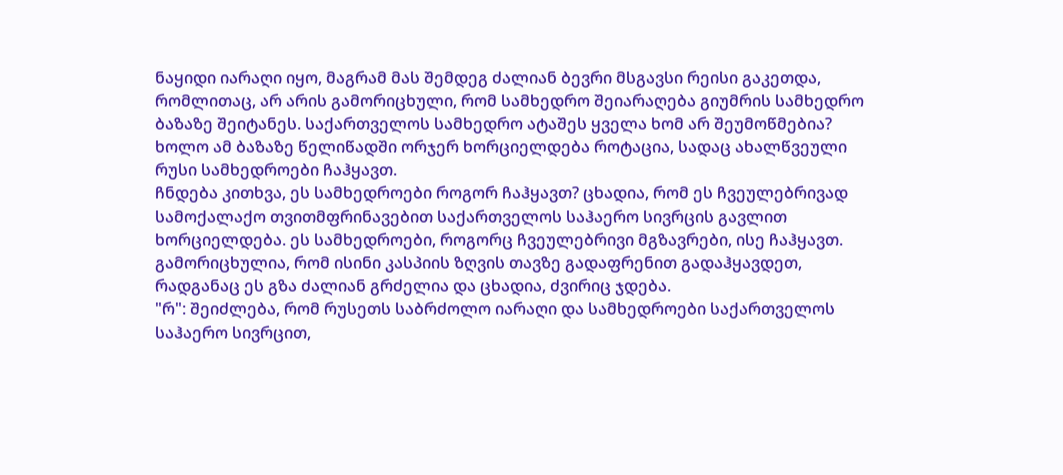ნაყიდი იარაღი იყო, მაგრამ მას შემდეგ ძალიან ბევრი მსგავსი რეისი გაკეთდა, რომლითაც, არ არის გამორიცხული, რომ სამხედრო შეიარაღება გიუმრის სამხედრო ბაზაზე შეიტანეს. საქართველოს სამხედრო ატაშეს ყველა ხომ არ შეუმოწმებია? ხოლო ამ ბაზაზე წელიწადში ორჯერ ხორციელდება როტაცია, სადაც ახალწვეული რუსი სამხედროები ჩაჰყავთ.
ჩნდება კითხვა, ეს სამხედროები როგორ ჩაჰყავთ? ცხადია, რომ ეს ჩვეულებრივად სამოქალაქო თვითმფრინავებით საქართველოს საჰაერო სივრცის გავლით ხორციელდება. ეს სამხედროები, როგორც ჩვეულებრივი მგზავრები, ისე ჩაჰყავთ. გამორიცხულია, რომ ისინი კასპიის ზღვის თავზე გადაფრენით გადაჰყავდეთ, რადგანაც ეს გზა ძალიან გრძელია და ცხადია, ძვირიც ჯდება.
"რ": შეიძლება, რომ რუსეთს საბრძოლო იარაღი და სამხედროები საქართველოს საჰაერო სივრცით,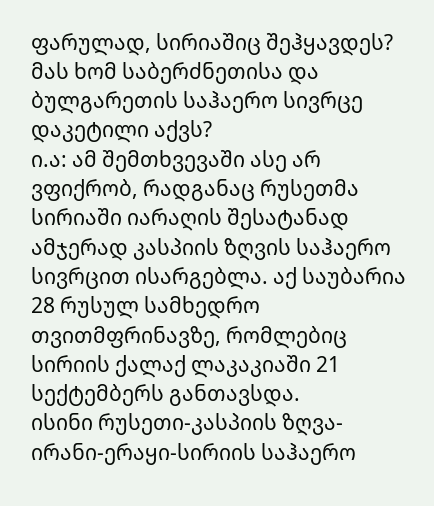ფარულად, სირიაშიც შეჰყავდეს? მას ხომ საბერძნეთისა და ბულგარეთის საჰაერო სივრცე დაკეტილი აქვს?
ი.ა: ამ შემთხვევაში ასე არ ვფიქრობ, რადგანაც რუსეთმა სირიაში იარაღის შესატანად ამჯერად კასპიის ზღვის საჰაერო სივრცით ისარგებლა. აქ საუბარია 28 რუსულ სამხედრო თვითმფრინავზე, რომლებიც სირიის ქალაქ ლაკაკიაში 21 სექტემბერს განთავსდა.
ისინი რუსეთი-კასპიის ზღვა-ირანი-ერაყი-სირიის საჰაერო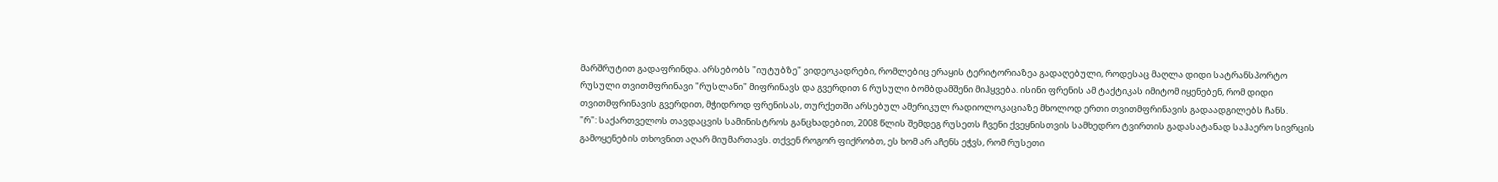მარშრუტით გადაფრინდა. არსებობს "იუტუბზე" ვიდეოკადრები, რომლებიც ერაყის ტერიტორიაზეა გადაღებული, როდესაც მაღლა დიდი სატრანსპორტო რუსული თვითმფრინავი "რუსლანი" მიფრინავს და გვერდით 6 რუსული ბომბდამშენი მიჰყვება. ისინი ფრენის ამ ტაქტიკას იმიტომ იყენებენ, რომ დიდი თვითმფრინავის გვერდით, მჭიდროდ ფრენისას, თურქეთში არსებულ ამერიკულ რადიოლოკაციაზე მხოლოდ ერთი თვითმფრინავის გადაადგილებს ჩანს.
"რ": საქართველოს თავდაცვის სამინისტროს განცხადებით, 2008 წლის შემდეგ რუსეთს ჩვენი ქვეყნისთვის სამხედრო ტვირთის გადასატანად საჰაერო სივრცის გამოყენების თხოვნით აღარ მიუმართავს. თქვენ როგორ ფიქრობთ, ეს ხომ არ აჩენს ეჭვს, რომ რუსეთი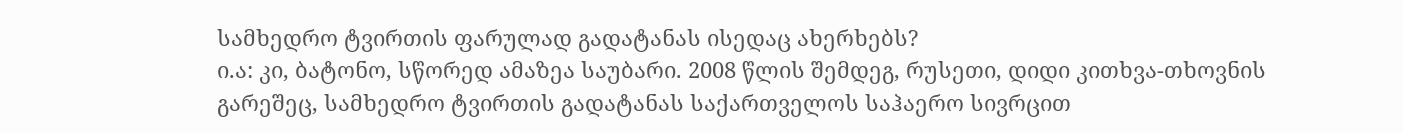სამხედრო ტვირთის ფარულად გადატანას ისედაც ახერხებს?
ი.ა: კი, ბატონო, სწორედ ამაზეა საუბარი. 2008 წლის შემდეგ, რუსეთი, დიდი კითხვა-თხოვნის გარეშეც, სამხედრო ტვირთის გადატანას საქართველოს საჰაერო სივრცით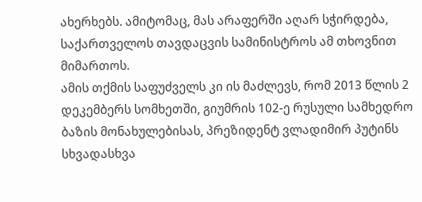ახერხებს. ამიტომაც, მას არაფერში აღარ სჭირდება, საქართველოს თავდაცვის სამინისტროს ამ თხოვნით მიმართოს.
ამის თქმის საფუძველს კი ის მაძლევს, რომ 2013 წლის 2 დეკემბერს სომხეთში, გიუმრის 102-ე რუსული სამხედრო ბაზის მონახულებისას, პრეზიდენტ ვლადიმირ პუტინს სხვადასხვა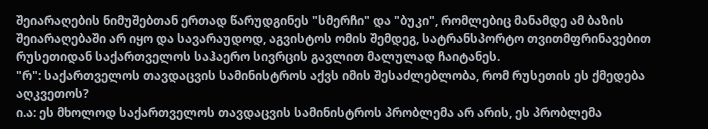შეიარაღების ნიმუშებთან ერთად წარუდგინეს "სმერჩი" და "ბუკი", რომლებიც მანამდე ამ ბაზის შეიარაღებაში არ იყო და სავარაუდოდ, აგვისტოს ომის შემდეგ, სატრანსპორტო თვითმფრინავებით რუსეთიდან საქართველოს საჰაერო სივრცის გავლით მალულად ჩაიტანეს.
"რ": საქართველოს თავდაცვის სამინისტროს აქვს იმის შესაძლებლობა, რომ რუსეთის ეს ქმედება აღკვეთოს?
ი.ა: ეს მხოლოდ საქართველოს თავდაცვის სამინისტროს პრობლემა არ არის, ეს პრობლემა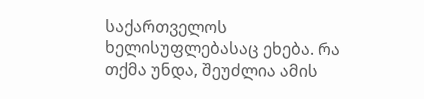საქართველოს ხელისუფლებასაც ეხება. რა თქმა უნდა, შეუძლია ამის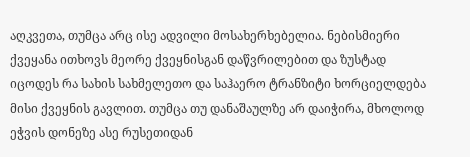აღკვეთა, თუმცა არც ისე ადვილი მოსახერხებელია. ნებისმიერი ქვეყანა ითხოვს მეორე ქვეყნისგან დაწვრილებით და ზუსტად იცოდეს რა სახის სახმელეთო და საჰაერო ტრანზიტი ხორციელდება მისი ქვეყნის გავლით. თუმცა თუ დანაშაულზე არ დაიჭირა, მხოლოდ ეჭვის დონეზე ასე რუსეთიდან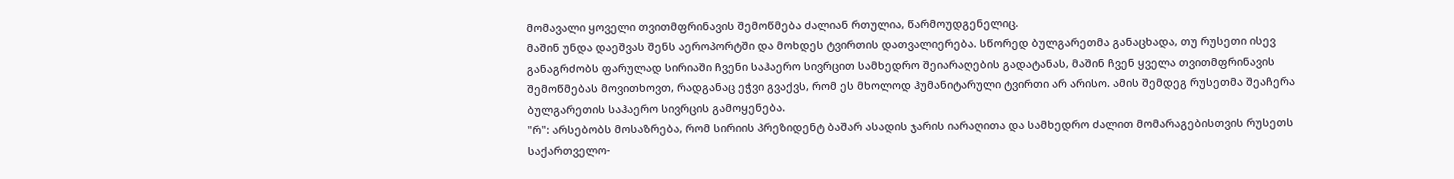მომავალი ყოველი თვითმფრინავის შემოწმება ძალიან რთულია, წარმოუდგენელიც.
მაშინ უნდა დაეშვას შენს აეროპორტში და მოხდეს ტვირთის დათვალიერება. სწორედ ბულგარეთმა განაცხადა, თუ რუსეთი ისევ განაგრძობს ფარულად სირიაში ჩვენი საჰაერო სივრცით სამხედრო შეიარაღების გადატანას, მაშინ ჩვენ ყველა თვითმფრინავის შემოწმებას მოვითხოვთ, რადგანაც ეჭვი გვაქვს, რომ ეს მხოლოდ ჰუმანიტარული ტვირთი არ არისო. ამის შემდეგ რუსეთმა შეაჩერა ბულგარეთის საჰაერო სივრცის გამოყენება.
"რ": არსებობს მოსაზრება, რომ სირიის პრეზიდენტ ბაშარ ასადის ჯარის იარაღითა და სამხედრო ძალით მომარაგებისთვის რუსეთს საქართველო-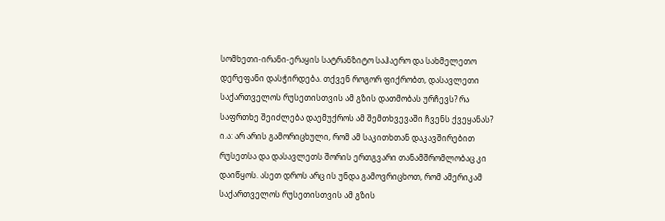სომხეთი-ირანი-ერაყის სატრანზიტო საჰაერო და სახმელეთო დერეფანი დასჭირდება. თქვენ როგორ ფიქრობთ, დასავლეთი საქართველოს რუსეთისთვის ამ გზის დათმობას ურჩევს? რა საფრთხე შეიძლება დაემუქროს ამ შემთხვევაში ჩვენს ქვეყანას?
ი.ა: არ არის გამორიცხული, რომ ამ საკითხთან დაკავშირებით რუსეთსა და დასავლეთს შორის ერთგვარი თანამშრომლობაც კი დაიწყოს. ასეთ დროს არც ის უნდა გამოვრიცხოთ, რომ ამერიკამ საქართველოს რუსეთისთვის ამ გზის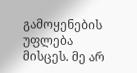გამოყენების უფლება მისცეს. მე არ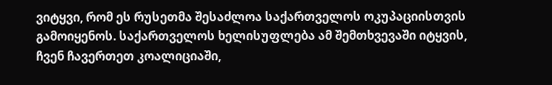ვიტყვი, რომ ეს რუსეთმა შესაძლოა საქართველოს ოკუპაციისთვის გამოიყენოს. საქართველოს ხელისუფლება ამ შემთხვევაში იტყვის, ჩვენ ჩავერთეთ კოალიციაში,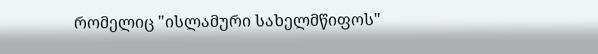რომელიც "ისლამური სახელმწიფოს"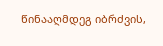წინააღმდეგ იბრძვის,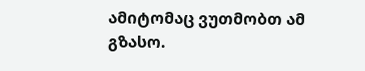ამიტომაც ვუთმობთ ამ გზასო.